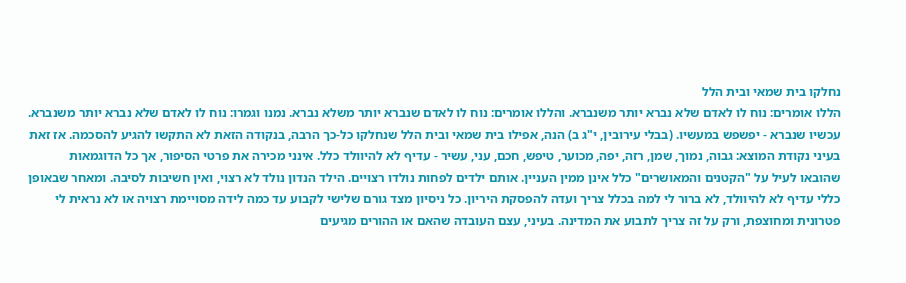נחלקו בית שמאי ובית הלל
הללו אומרים: נוח לו לאדם שלא נברא יותר משנברא. והללו אומרים: נוח לו לאדם שנברא יותר משלא נברא. נמנו וגמרו: נוח לו לאדם שלא נברא יותר משנברא. עכשיו שנברא - יפשפש במעשיו. (בבלי עירובין, י"ג ב) הנה, אפילו בית שמאי ובית הלל שנחלקו כל-כך הרבה, בנקודה הזאת לא התקשו להגיע להסכמה. אז זאת בעיני נקודת המוצא: גבוה, נמוך, שמן, רזה, יפה, מכוער, טיפש, חכם, עני, עשיר - עדיף לא להיוולד כלל. אינני מכירה את פרטי הסיפור, אך כל הדוגמאות שהובאו לעיל על "הקטנים והמאושרים" כלל אינן ממין העניין. אותם ילדים לפחות נולדו רצויים. הילד הנדון נולד לא רצוי, ואין חשיבות לסיבה. ומאחר שבאופן כללי עדיף לא להיוולד, לא ברור לי למה בכלל צריך ועדה להפסקת היריון. כל ניסיון מצד גורם שלישי לקבוע עד כמה לידה מסויימת רצויה או לא נראית לי פטרונית ומחוצפת, ורק על זה צריך לתבוע את המדינה. בעיני, עצם העובדה שהאם או ההורים מגיעים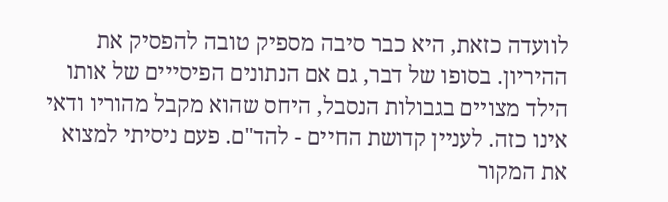לוועדה כזאת, היא כבר סיבה מספיק טובה להפסיק את ההיריון. בסופו של דבר, גם אם הנתונים הפיסייים של אותו הילד מצויים בגבולות הנסבל, היחס שהוא מקבל מהוריו ודאי אינו כזה. לעניין קדושת החיים - להד"ם. פעם ניסיתי למצוא את המקור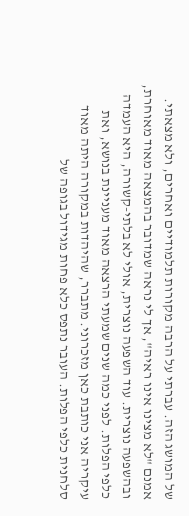של המושג הזה. עברתי על הרבה מקורות תלמודיים ואחרים, ולא מצאתי. אמנם "לא מצינו אינו ראיה", אך לי נראה שמדובר בהמצאה מאוד מאוחרת, ובהשפעה נוצרית. עוד השפעה נוצרית, אולי לא בלתי-קשורה, היא העמדה כלפי הפלות. לפני כמה שנים שמעתי הרצאה מאוד מעניינת בנושא, ואת עיקריה אני כותבת כאן מזכרוני. מתברר, שהיהדות במקורה היתה מאוד סלחנית כלפי הפלות. העובר נתפס כלא פחות מגידול בגופה של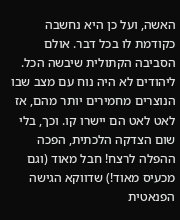האשה, ועל כן היא נחשבה כקודמת לו בכל דבר. אולם הסביבה הקתולית שיבשה הכל. ליהודים לא היה נוח עם מצב שבו הנוצרים מחמירים יותר מהם, אז לאט לאט הם יישרו קו. וכך, בלי שום הצדקה הלכתית, הפכה ההפלה לרצח! חבל מאוד (וגם מכעיס מאוד!) שדווקא הגישה הפנאטית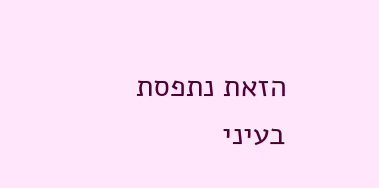הזאת נתפסת בעיני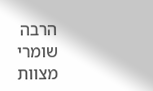הרבה שומרי מצוות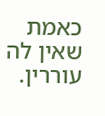כאמת שאין לה עוררין.